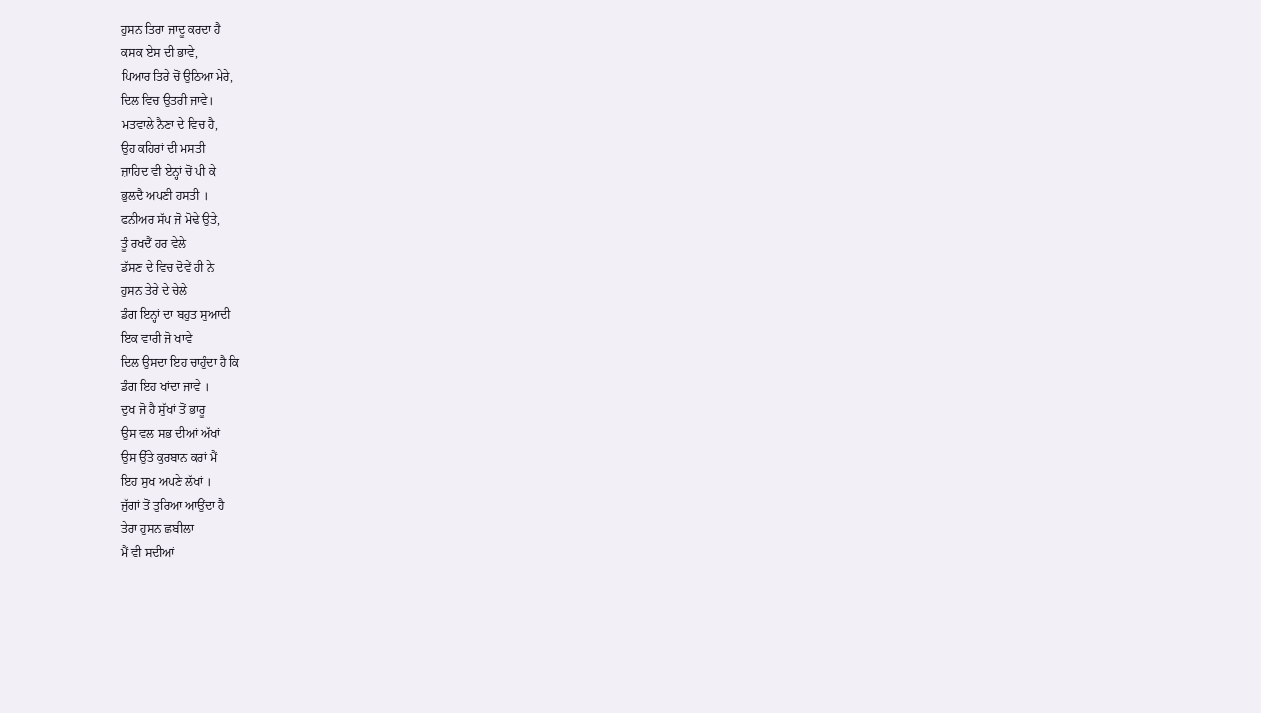ਹੁਸਨ ਤਿਰਾ ਜਾਦੂ ਕਰਦਾ ਹੈ
ਕਸਕ ਏਸ ਦੀ ਭਾਵੇ,
ਪਿਆਰ ਤਿਰੇ ਚੋਂ ਉਠਿਆ ਮੇਰੇ,
ਦਿਲ ਵਿਚ ਉਤਰੀ ਜਾਵੇ।
ਮਤਵਾਲੇ ਨੈਣਾ ਦੇ ਵਿਚ ਹੈ,
ਉਹ ਕਹਿਰਾਂ ਦੀ ਮਸਤੀ
ਜ਼ਾਹਿਦ ਵੀ ਏਨ੍ਹਾਂ ਚੋਂ ਪੀ ਕੇ
ਭੁਲਦੈ ਅਪਣੀ ਹਸਤੀ ।
ਫਨੀਅਰ ਸੱਪ ਜੋ ਮੋਢੇ ਉਤੇ,
ਤੂੰ ਰਖਦੈਂ ਹਰ ਵੇਲੇ
ਡੱਸਣ ਦੇ ਵਿਚ ਦੋਵੇਂ ਹੀ ਨੇ
ਹੁਸਨ ਤੇਰੇ ਦੇ ਚੇਲੇ
ਡੰਗ ਇਨ੍ਹਾਂ ਦਾ ਬਹੁਤ ਸੁਆਦੀ
ਇਕ ਵਾਰੀ ਜੋ ਖਾਵੇ
ਦਿਲ ਉਸਦਾ ਇਹ ਚਾਹੁੰਦਾ ਹੈ ਕਿ
ਡੰਗ ਇਹ ਖਾਂਦਾ ਜਾਵੇ ।
ਦੁਖ ਜੋ ਹੈ ਸੁੱਖਾਂ ਤੋਂ ਭਾਰੂ
ਉਸ ਵਲ ਸਭ ਦੀਆਂ ਅੱਖਾਂ
ਉਸ ਉੱਤੇ ਕੁਰਬਾਨ ਕਰਾਂ ਮੈਂ
ਇਹ ਸੁਖ ਅਪਣੇ ਲੱਖਾਂ ।
ਜੁੱਗਾਂ ਤੋਂ ਤੁਰਿਆ ਆਉਂਦਾ ਹੈ
ਤੇਰਾ ਹੁਸਨ ਛਬੀਲਾ
ਮੈਂ ਵੀ ਸਦੀਆਂ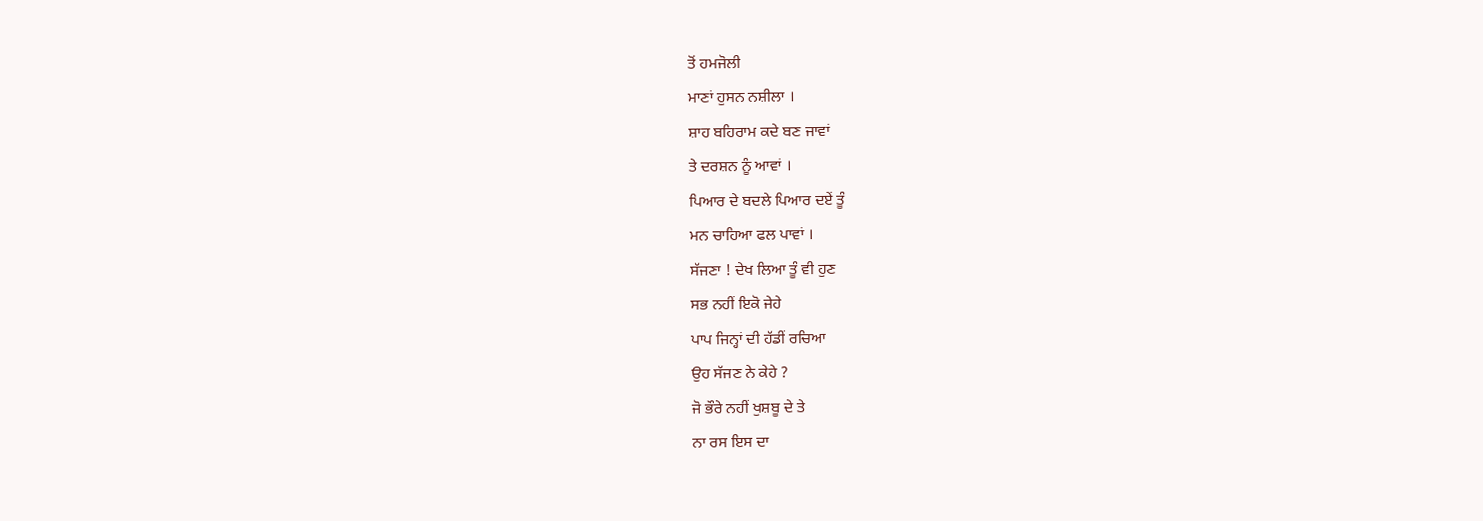ਤੋਂ ਹਮਜੋਲੀ
ਮਾਣਾਂ ਹੁਸਨ ਨਸ਼ੀਲਾ ।
ਸ਼ਾਹ ਬਹਿਰਾਮ ਕਦੇ ਬਣ ਜਾਵਾਂ
ਤੇ ਦਰਸ਼ਨ ਨੂੰ ਆਵਾਂ ।
ਪਿਆਰ ਦੇ ਬਦਲੇ ਪਿਆਰ ਦਏਂ ਤੂੰ
ਮਨ ਚਾਹਿਆ ਫਲ ਪਾਵਾਂ ।
ਸੱਜਣਾ ! ਦੇਖ ਲਿਆ ਤੂੰ ਵੀ ਹੁਣ
ਸਭ ਨਹੀਂ ਇਕੋ ਜੇਹੇ
ਪਾਪ ਜਿਨ੍ਹਾਂ ਦੀ ਹੱਡੀਂ ਰਚਿਆ
ਉਹ ਸੱਜਣ ਨੇ ਕੇਹੇ ?
ਜੋ ਭੌਰੇ ਨਹੀਂ ਖੁਸ਼ਬੂ ਦੇ ਤੇ
ਨਾ ਰਸ ਇਸ ਦਾ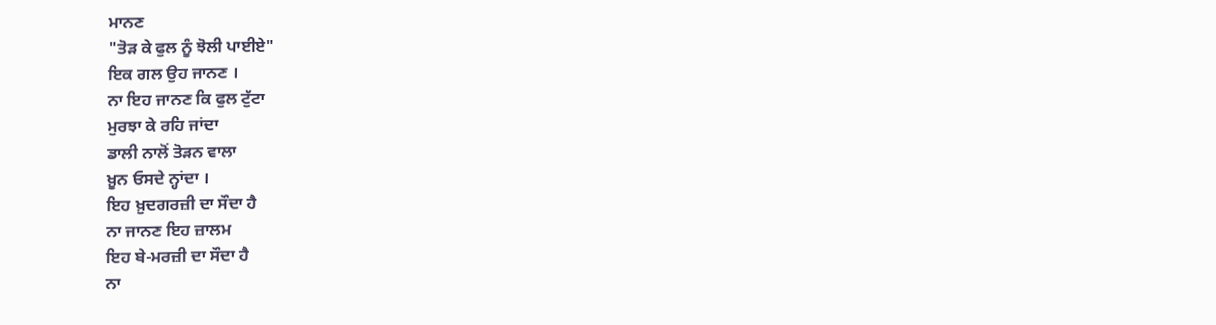ਮਾਨਣ
"ਤੋੜ ਕੇ ਫੁਲ ਨੂੰ ਝੋਲੀ ਪਾਈਏ"
ਇਕ ਗਲ ਉਹ ਜਾਨਣ ।
ਨਾ ਇਹ ਜਾਨਣ ਕਿ ਫੁਲ ਟੁੱਟਾ
ਮੁਰਝਾ ਕੇ ਰਹਿ ਜਾਂਦਾ
ਡਾਲੀ ਨਾਲੋਂ ਤੋੜਨ ਵਾਲਾ
ਖ਼ੂਨ ਓਸਦੇ ਨ੍ਹਾਂਦਾ ।
ਇਹ ਖ਼ੁਦਗਰਜ਼ੀ ਦਾ ਸੌਦਾ ਹੈ
ਨਾ ਜਾਨਣ ਇਹ ਜ਼ਾਲਮ
ਇਹ ਬੇ-ਮਰਜ਼ੀ ਦਾ ਸੌਦਾ ਹੈ
ਨਾ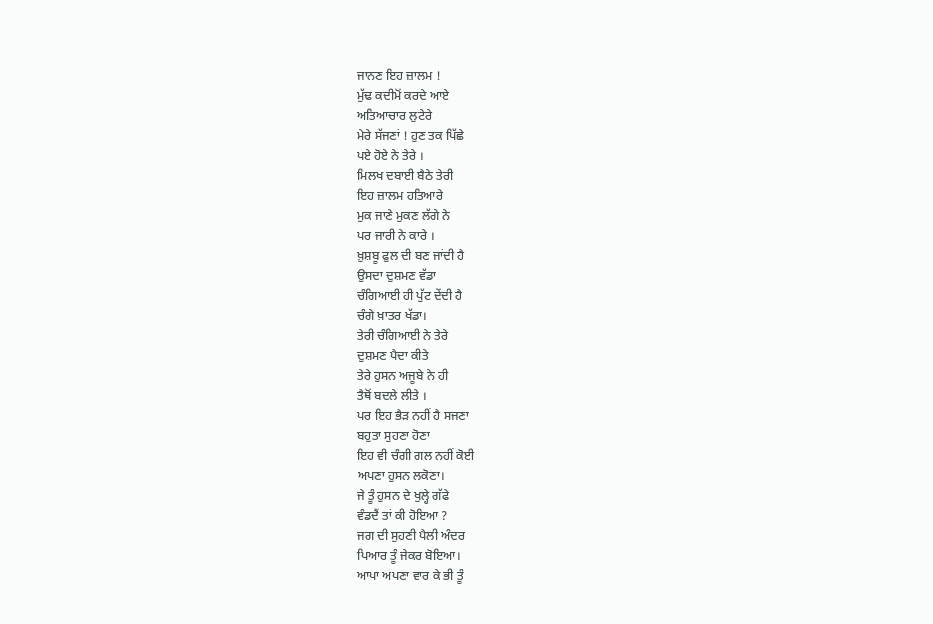ਜਾਨਣ ਇਹ ਜ਼ਾਲਮ !
ਮੁੱਢ ਕਦੀਮੋਂ ਕਰਦੇ ਆਏ
ਅਤਿਆਚਾਰ ਲੁਟੇਰੇ
ਮੇਰੇ ਸੱਜਣਾਂ ! ਹੁਣ ਤਕ ਪਿੱਛੇ
ਪਏ ਹੋਏ ਨੇ ਤੇਰੇ ।
ਮਿਲਖ ਦਬਾਈ ਬੈਠੇ ਤੇਰੀ
ਇਹ ਜ਼ਾਲਮ ਹਤਿਆਰੇ
ਮੁਕ ਜਾਣੇ ਮੁਕਣ ਲੱਗੇ ਨੇ
ਪਰ ਜਾਰੀ ਨੇ ਕਾਰੇ ।
ਖ਼ੁਸ਼ਬੂ ਫੁਲ ਦੀ ਬਣ ਜਾਂਦੀ ਹੈ
ਉਸਦਾ ਦੁਸ਼ਮਣ ਵੱਡਾ
ਚੰਗਿਆਈ ਹੀ ਪੁੱਟ ਦੇਂਦੀ ਹੈ
ਚੰਗੇ ਖ਼ਾਤਰ ਖੱਡਾ।
ਤੇਰੀ ਚੰਗਿਆਈ ਨੇ ਤੇਰੇ
ਦੁਸ਼ਮਣ ਪੈਦਾ ਕੀਤੇ
ਤੇਰੇ ਹੁਸਨ ਅਜੂਬੇ ਨੇ ਹੀ
ਤੈਥੋਂ ਬਦਲੇ ਲੀਤੇ ।
ਪਰ ਇਹ ਭੈੜ ਨਹੀਂ ਹੈ ਸਜਣਾ
ਬਹੁਤਾ ਸੁਹਣਾ ਹੋਣਾ
ਇਹ ਵੀ ਚੰਗੀ ਗਲ ਨਹੀਂ ਕੋਈ
ਅਪਣਾ ਹੁਸਨ ਲਕੋਣਾ।
ਜੇ ਤੂੰ ਹੁਸਨ ਦੇ ਖੁਲ੍ਹੇ ਗੱਫੇ
ਵੰਡਦੈਂ ਤਾਂ ਕੀ ਹੋਇਆ ?
ਜਗ ਦੀ ਸੁਹਣੀ ਪੈਲੀ ਅੰਦਰ
ਪਿਆਰ ਤੂੰ ਜੇਕਰ ਬੋਇਆ।
ਆਪਾ ਅਪਣਾ ਵਾਰ ਕੇ ਭੀ ਤੂੰ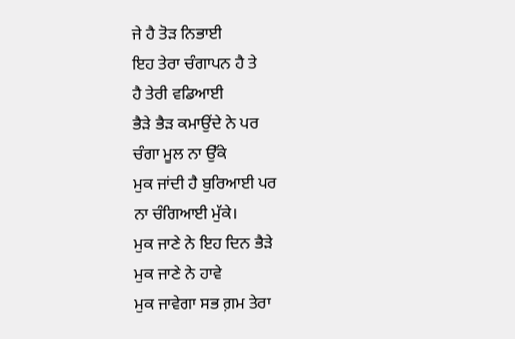ਜੇ ਹੈ ਤੋੜ ਨਿਭਾਈ
ਇਹ ਤੇਰਾ ਚੰਗਾਪਨ ਹੈ ਤੇ
ਹੈ ਤੇਰੀ ਵਡਿਆਈ
ਭੈੜੇ ਭੈੜ ਕਮਾਉਂਦੇ ਨੇ ਪਰ
ਚੰਗਾ ਮੂਲ ਨਾ ਉੱਕੇ
ਮੁਕ ਜਾਂਦੀ ਹੈ ਬੁਰਿਆਈ ਪਰ
ਨਾ ਚੰਗਿਆਈ ਮੁੱਕੇ।
ਮੁਕ ਜਾਣੇ ਨੇ ਇਹ ਦਿਨ ਭੈੜੇ
ਮੁਕ ਜਾਣੇ ਨੇ ਹਾਵੇ
ਮੁਕ ਜਾਵੇਗਾ ਸਭ ਗ਼ਮ ਤੇਰਾ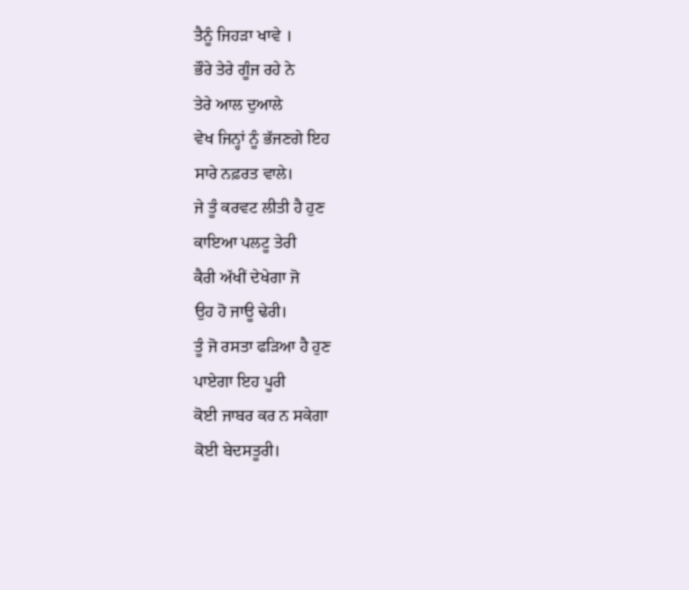ਤੈਨੂੰ ਜਿਹੜਾ ਖਾਵੇ ।
ਭੌਰੇ ਤੇਰੇ ਗੂੰਜ ਰਹੇ ਨੇ
ਤੇਰੇ ਆਲ ਦੁਆਲੇ
ਵੇਖ ਜਿਨ੍ਹਾਂ ਨੂੰ ਭੱਜਣਗੇ ਇਹ
ਸਾਰੇ ਨਫ਼ਰਤ ਵਾਲੇ।
ਜੇ ਤੂੰ ਕਰਵਟ ਲੀਤੀ ਹੈ ਹੁਣ
ਕਾਇਆ ਪਲਟੂ ਤੇਰੀ
ਕੈਰੀ ਅੱਖੀਂ ਦੇਖੇਗਾ ਜੋ
ਉਹ ਹੋ ਜਾਊ ਢੇਰੀ।
ਤੂੰ ਜੋ ਰਸਤਾ ਫੜਿਆ ਹੈ ਹੁਣ
ਪਾਏਗਾ ਇਹ ਪੂਰੀ
ਕੋਈ ਜਾਬਰ ਕਰ ਨ ਸਕੇਗਾ
ਕੋਈ ਬੇਦਸਤੂਰੀ।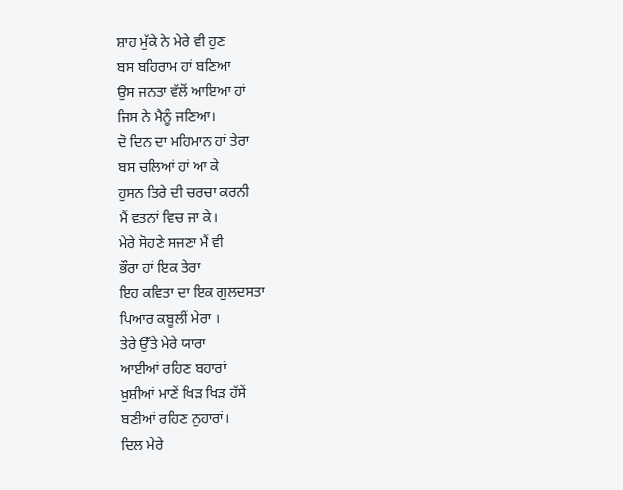ਸ਼ਾਹ ਮੁੱਕੇ ਨੇ ਮੇਰੇ ਵੀ ਹੁਣ
ਬਸ ਬਹਿਰਾਮ ਹਾਂ ਬਣਿਆ
ਉਸ ਜਨਤਾ ਵੱਲੋਂ ਆਇਆ ਹਾਂ
ਜਿਸ ਨੇ ਮੈਨੂੰ ਜਣਿਆ।
ਦੋ ਦਿਨ ਦਾ ਮਹਿਮਾਨ ਹਾਂ ਤੇਰਾ
ਬਸ ਚਲਿਆਂ ਹਾਂ ਆ ਕੇ
ਹੁਸਨ ਤਿਰੇ ਦੀ ਚਰਚਾ ਕਰਨੀ
ਮੈਂ ਵਤਨਾਂ ਵਿਚ ਜਾ ਕੇ।
ਮੇਰੇ ਸੋਹਣੇ ਸਜਣਾ ਮੈਂ ਵੀ
ਭੌਰਾ ਹਾਂ ਇਕ ਤੇਰਾ
ਇਹ ਕਵਿਤਾ ਦਾ ਇਕ ਗੁਲਦਸਤਾ
ਪਿਆਰ ਕਬੂਲੀਂ ਮੇਰਾ ।
ਤੇਰੇ ਉੱਤੇ ਮੇਰੇ ਯਾਰਾ
ਆਈਆਂ ਰਹਿਣ ਬਹਾਰਾਂ
ਖ਼ੁਸ਼ੀਆਂ ਮਾਣੇਂ ਖਿੜ ਖਿੜ ਹੱਸੇਂ
ਬਣੀਆਂ ਰਹਿਣ ਨੁਹਾਰਾਂ।
ਦਿਲ ਮੇਰੇ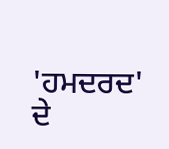'ਹਮਦਰਦ' ਦੇ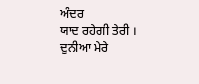ਅੰਦਰ
ਯਾਦ ਰਹੇਗੀ ਤੇਰੀ ।
ਦੁਨੀਆ ਮੇਰੇ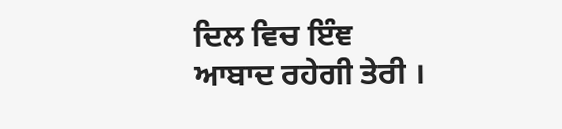ਦਿਲ ਵਿਚ ਇੰਞ
ਆਬਾਦ ਰਹੇਗੀ ਤੇਰੀ ।